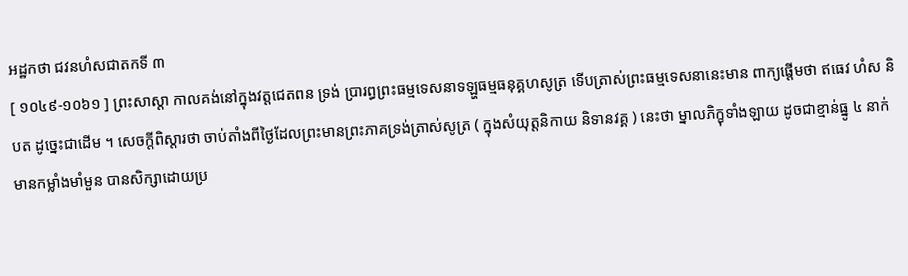អដ្ឋកថា ជវនហំសជាតកទី ៣
[ ១០៤៩-១០៦១ ] ព្រះសាស្តា កាលគង់នៅក្នុងវត្តជេតពន ទ្រង់ ប្រារព្ធព្រះធម្មទេសនាទឡ្ហធម្មធនុគ្គហសូត្រ ទើបត្រាស់ព្រះធម្មទេសនានេះមាន ពាក្យផ្តើមថា ឥធេវ ហំស និបត ដូច្នេះជាដើម ។ សេចក្តីពិស្តារថា ចាប់តាំងពីថ្ងៃដែលព្រះមានព្រះភាគទ្រង់ត្រាស់សូត្រ ( ក្នុងសំយុត្តនិកាយ និទានវគ្គ ) នេះថា ម្នាលភិក្ខុទាំងឡាយ ដូចជាខ្មាន់ធ្នូ ៤ នាក់ មានកម្លាំងមាំមួន បានសិក្សាដោយប្រ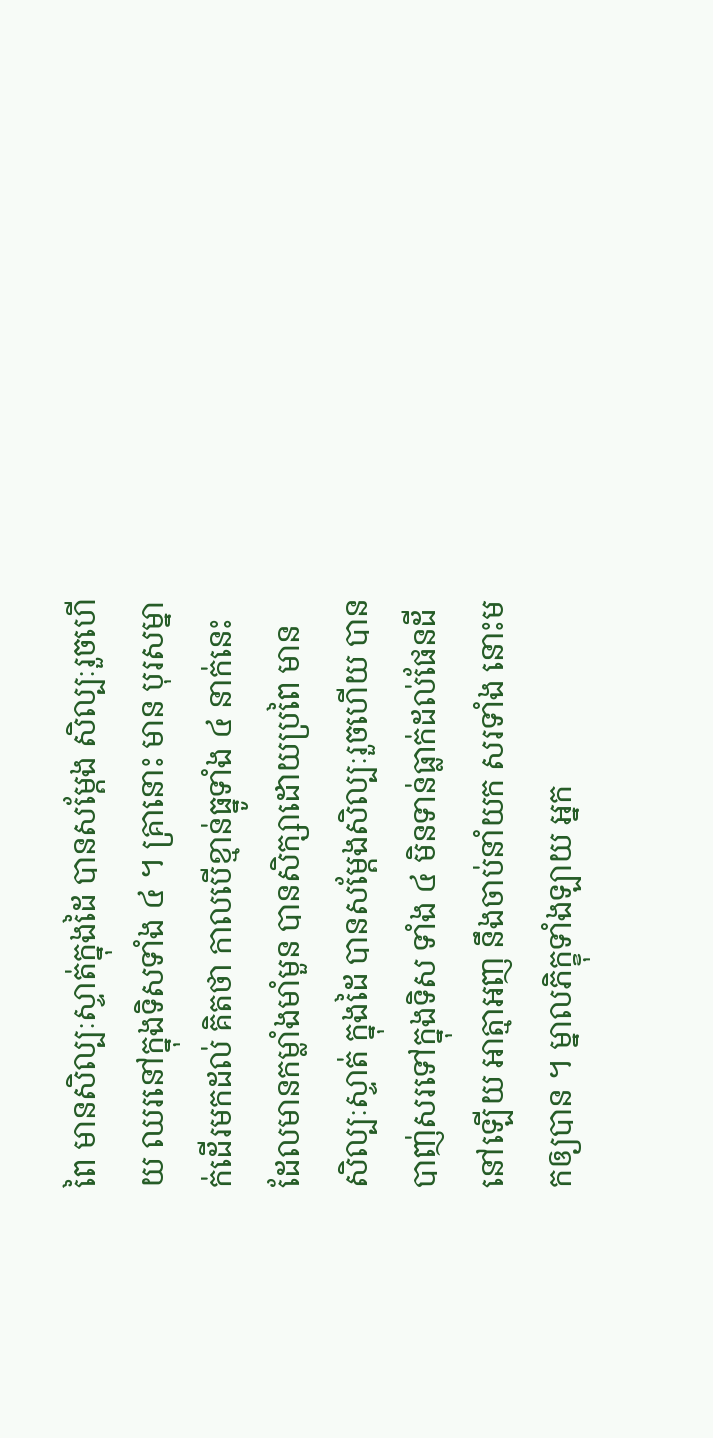ពៃ មានសិល្បៈស្ទាត់ក្នុងដៃ បានសម្តែង សិល្បៈរួចហើយ ឈរនៅក្នុងទិសទាំង ៤ ។ គ្រានោះ មាន បុរសម្នាក់ដើរមកដល់ គិតថា កាលបើខ្មាន់ធ្នូទាំង ៤ នាក់នេះ ដែលមានកម្លាំងមាំមួន បានសិក្សាដោយប្រពៃ មានសិល្បៈស្ទាត់ ក្នុងដៃ បានសម្តែងសិល្បៈរួចហើយ បានបាញ់សរទៅក្នុងទិស ទាំង ៤ មិនទាន់ធ្លាក់ដល់ផែនដីនៅឡើយ អាត្មាអញ នឹងចាប់នាំយក សរទាំង នោះមកឲ្យបាន ។ ម្នាលភិក្ខុទាំងឡាយ អ្នក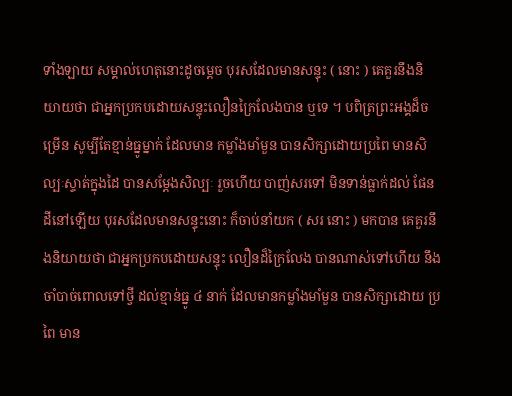ទាំងឡាយ សម្គាល់ហេតុនោះដូចម្តេច បុរសដែលមានសន្ទុះ ( នោះ ) គេគួរនឹងនិយាយថា ជាអ្នកប្រកបដោយសន្ទុះលឿនក្រៃលែងបាន ឬទេ ។ បពិត្រព្រះអង្គដ៏ចម្រើន សូម្បីតែខ្មាន់ធ្នូម្នាក់ ដែលមាន កម្លាំងមាំមួន បានសិក្សាដោយប្រពៃ មានសិល្បៈស្ទាត់ក្នុងដៃ បានសម្តែងសិល្បៈ រួចហើយ បាញ់សរទៅ មិនទាន់ធ្លាក់ដល់ ផែនដីនៅឡើយ បុរសដែលមានសន្ទុះនោះ ក៏ចាប់នាំយក ( សរ នោះ ) មកបាន គេគួរនឹងនិយាយថា ជាអ្នកប្រកបដោយសន្ទុះ លឿនដ៏ក្រៃលែង បានណាស់ទៅហើយ នឹងចាំបាច់ពោលទៅថ្វី ដល់ខ្មាន់ធ្នូ ៤ នាក់ ដែលមានកម្លាំងមាំមួន បានសិក្សាដោយ ប្រពៃ មាន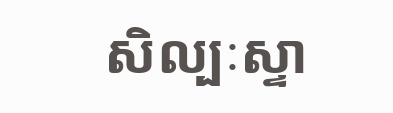សិល្បៈស្ទា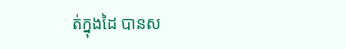ត់ក្នុងដៃ បានស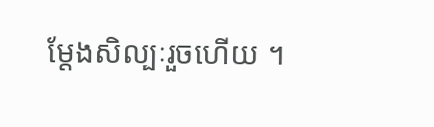ម្តែងសិល្បៈរួចហើយ ។